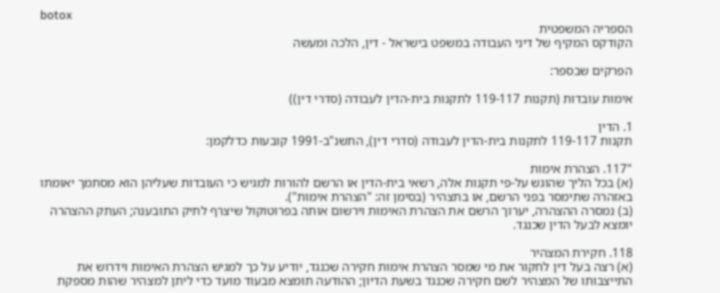botox
הספריה המשפטית
הקודקס המקיף של דיני העבודה במשפט בישראל - דין, הלכה ומעשה

הפרקים שבספר:

אימות עובדות (תקנות 119-117 לתקנות בית-הדין לעבודה (סדרי דין))

1. הדין
תקנות 119-117 לתקנות בית-הדין לעבודה (סדרי דין), התשנ"ב-1991 קובעות כדלקמן:

"117. הצהרת אימות
(א) בכל הליך שהוגש על-פי תקנות אלה, רשאי בית-הדין או הרשם להורות למגיש כי העובדות שעליהן הוא מסתמך יאומתו באזהרה שתימסר בפני הרשם, או בתצהיר (בסימן זה: "הצהרת אימות").
(ב) נמסרה ההצהרה, יערוך הרשם את הצהרת האימות וירשום אותה בפרוטוקול שיצרף לתיק התובענה; העתק ההצהרה יומצא לבעל הדין שכנגד.

118. חקירת המצהיר
(א) רצה בעל דין לחקור את מי שמסר הצהרת אימות חקירה שכנגד, יודיע על כך למגיש הצהרת האימות וידרוש את התייצבותו של המצהיר לשם חקירה שכנגד בשעת הדיון; ההודעה תומצא מבעוד מועד כדי ליתן למצהיר שהות מספקת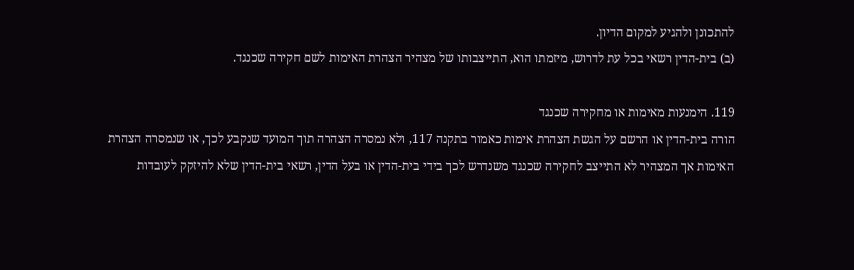להתכונן ולהגיע למקום הדיון.
(ב) בית-הדין רשאי בכל עת לדרוש, מיזמתו הוא, התייצבותו של מצהיר הצהרת האימות לשם חקירה שכנגד.

119. הימנעות מאימות או מחקירה שכנגד
הורה בית-הדין או הרשם על הגשת הצהרת אימות כאמור בתקנה 117, ולא נמסרה הצהרה תוך המועד שנקבע לכך, או שנמסרה הצהרת האימות אך המצהיר לא התייצב לחקירה שכנגד משנדרש לכך בידי בית-הדין או בעל הדין, רשאי בית-הדין שלא להיזקק לעובדות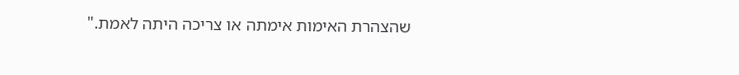שהצהרת האימות אימתה או צריכה היתה לאמת."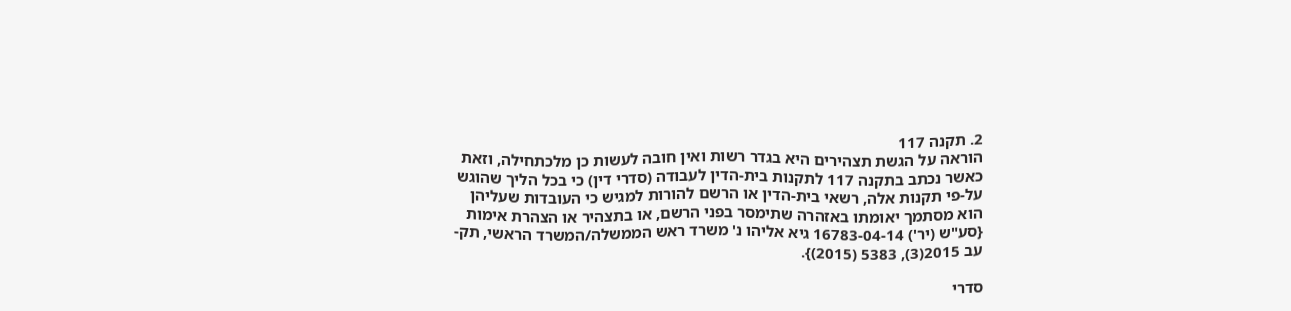2. תקנה 117
הוראה על הגשת תצהירים היא בגדר רשות ואין חובה לעשות כן מלכתחילה, וזאת כאשר נכתב בתקנה 117 לתקנות בית-הדין לעבודה (סדרי דין) כי בכל הליך שהוגש על-פי תקנות אלה, רשאי בית-הדין או הרשם להורות למגיש כי העובדות שעליהן הוא מסתמך יאומתו באזהרה שתימסר בפני הרשם, או בתצהיר או הצהרת אימות {סע"ש (יר') 16783-04-14 גיא אליהו נ' משרד ראש הממשלה/המשרד הראשי, תק-עב 2015(3), 5383 (2015)}.

סדרי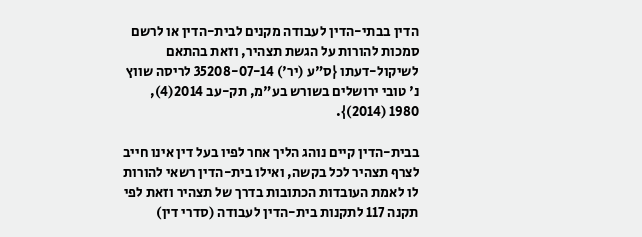הדין בבתי-הדין לעבודה מקנים לבית-הדין או לרשם סמכות להורות על הגשת תצהיר, וזאת בהתאם לשיקול-דעתו {ס"ע (יר') 35208-07-14 לריסה שווץ נ' טובי ירושלים בשורש בע"מ, תק-עב 2014(4), 1980 (2014)}.

בבית-הדין קיים נוהג הליך אחר לפיו בעל דין אינו חייב לצרף תצהיר לכל בקשה, ואילו בית-הדין רשאי להורות לו לאמת העובדות הכתובות בדרך של תצהיר וזאת לפי תקנה 117 לתקנות בית-הדין לעבודה (סדרי דין)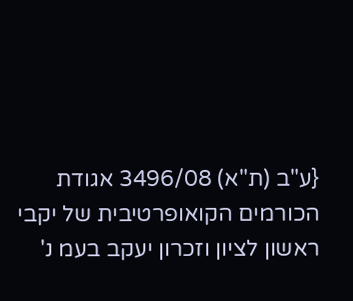{ע"ב (ת"א) 3496/08 אגודת הכורמים הקואופרטיבית של יקבי ראשון לציון וזכרון יעקב בעמ נ'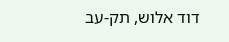דוד אלוש, תק-עב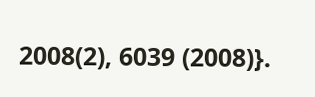2008(2), 6039 (2008)}.